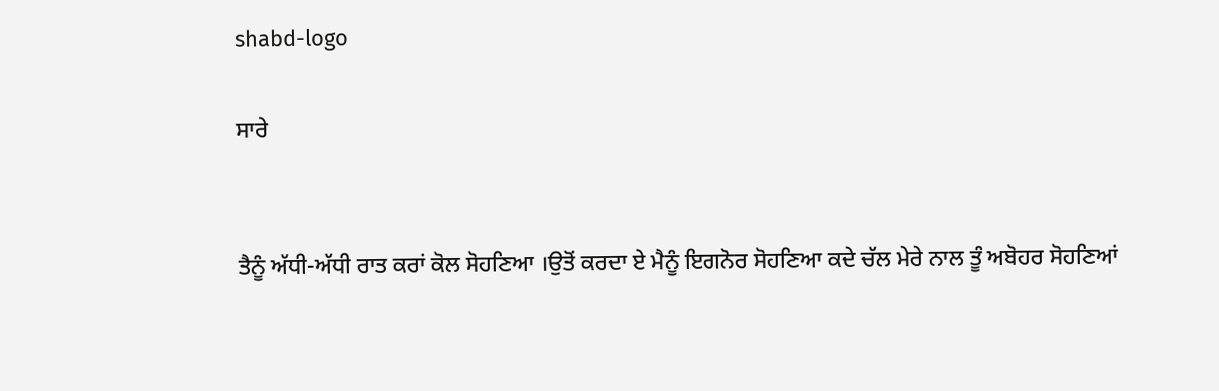shabd-logo

ਸਾਰੇ


ਤੈਨੂੰ ਅੱਧੀ-ਅੱਧੀ ਰਾਤ ਕਰਾਂ ਕੋਲ ਸੋਹਣਿਆ ।ਉਤੋਂ ਕਰਦਾ ਏ ਮੈਨੂੰ ਇਗਨੋਰ ਸੋਹਣਿਆ ਕਦੇ ਚੱਲ ਮੇਰੇ ਨਾਲ ਤੂੰ ਅਬੋਹਰ ਸੋਹਣਿਆਂ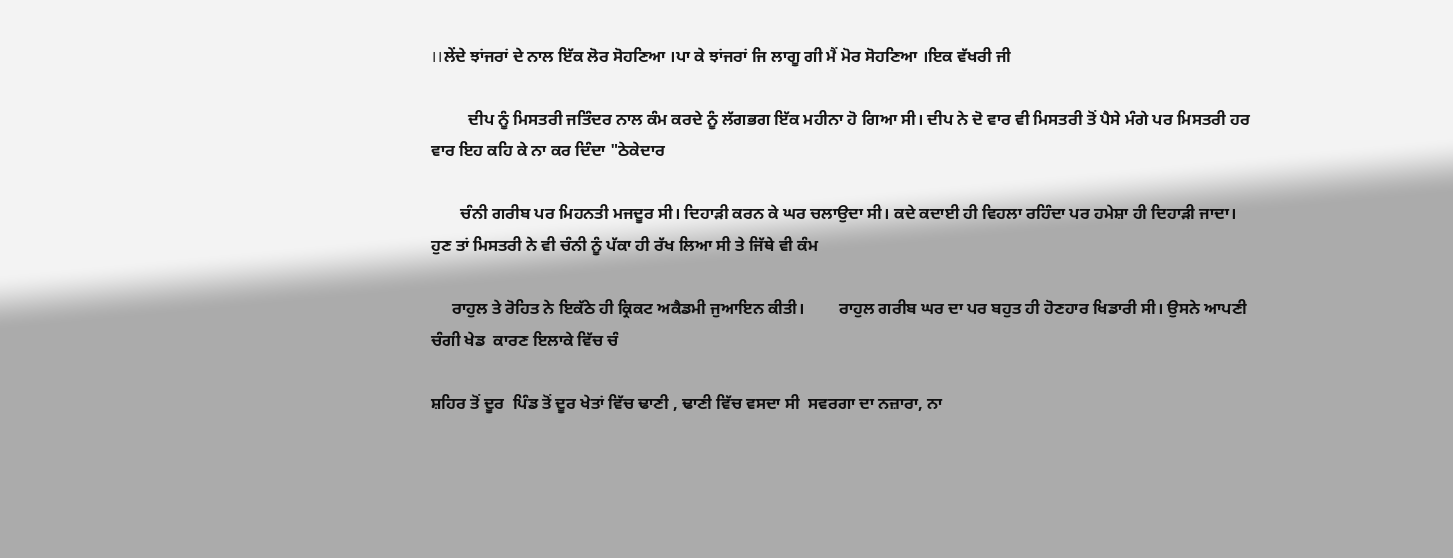।।ਲੇਂਦੇ ਝਾਂਜਰਾਂ ਦੇ ਨਾਲ ਇੱਕ ਲੋਰ ਸੋਹਣਿਆ ।ਪਾ ਕੇ ਝਾਂਜਰਾਂ ਜਿ ਲਾਗੂ ਗੀ ਮੈਂ ਮੋਰ ਸੋਹਣਿਆ ।ਇਕ ਵੱਖਰੀ ਜੀ

         ਦੀਪ ਨੂੰ ਮਿਸਤਰੀ ਜਤਿੰਦਰ ਨਾਲ ਕੰਮ ਕਰਦੇ ਨੂੰ ਲੱਗਭਗ ਇੱਕ ਮਹੀਨਾ ਹੋ ਗਿਆ ਸੀ। ਦੀਪ ਨੇ ਦੋ ਵਾਰ ਵੀ ਮਿਸਤਰੀ ਤੋਂ ਪੈਸੇ ਮੰਗੇ ਪਰ ਮਿਸਤਰੀ ਹਰ ਵਾਰ ਇਹ ਕਹਿ ਕੇ ਨਾ ਕਰ ਦਿੰਦਾ "ਠੇਕੇਦਾਰ

       ਚੰਨੀ ਗਰੀਬ ਪਰ ਮਿਹਨਤੀ ਮਜਦੂਰ ਸੀ। ਦਿਹਾੜੀ ਕਰਨ ਕੇ ਘਰ ਚਲਾਉਦਾ ਸੀ। ਕਦੇ ਕਦਾਈ ਹੀ ਵਿਹਲਾ ਰਹਿੰਦਾ ਪਰ ਹਮੇਸ਼ਾ ਹੀ ਦਿਹਾੜੀ ਜਾਦਾ। ਹੁਣ ਤਾਂ ਮਿਸਤਰੀ ਨੇ ਵੀ ਚੰਨੀ ਨੂੰ ਪੱਕਾ ਹੀ ਰੱਖ ਲਿਆ ਸੀ ਤੇ ਜਿੱਥੇ ਵੀ ਕੰਮ

     ਰਾਹੁਲ ਤੇ ਰੋਹਿਤ ਨੇ ਇਕੱਠੇ ਹੀ ਕ੍ਰਿਕਟ ਅਕੈਡਮੀ ਜੁਆਇਨ ਕੀਤੀ।        ਰਾਹੁਲ ਗਰੀਬ ਘਰ ਦਾ ਪਰ ਬਹੁਤ ਹੀ ਹੋਣਹਾਰ ਖਿਡਾਰੀ ਸੀ। ਉਸਨੇ ਆਪਣੀ  ਚੰਗੀ ਖੇਡ  ਕਾਰਣ ਇਲਾਕੇ ਵਿੱਚ ਚੰ

ਸ਼ਹਿਰ ਤੋਂ ਦੂਰ  ਪਿੰਡ ਤੋਂ ਦੂਰ ਖੇਤਾਂ ਵਿੱਚ ਢਾਣੀ , ਢਾਣੀ ਵਿੱਚ ਵਸਦਾ ਸੀ  ਸਵਰਗਾ ਦਾ ਨਜ਼ਾਰਾ, ਨਾ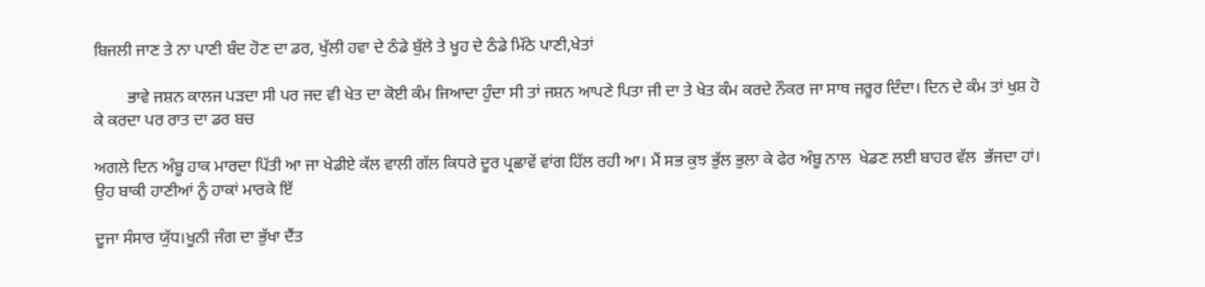ਬਿਜਲੀ ਜਾਣ ਤੇ ਨਾ ਪਾਣੀ ਬੰਦ ਹੋਣ ਦਾ ਡਰ, ਖੁੱਲੀ ਹਵਾ ਦੇ ਠੰਡੇ ਬੁੱਲੇ ਤੇ ਖੂਹ ਦੇ ਠੰਡੇ ਮਿੱਠੇ ਪਾਣੀ,ਖੇਤਾਂ

        ਭਾਵੇ ਜਸ਼ਨ ਕਾਲਜ ਪੜਦਾ ਸੀ ਪਰ ਜਦ ਵੀ ਖੇਤ ਦਾ ਕੋਈ ਕੰਮ ਜਿਆਦਾ ਹੁੰਦਾ ਸੀ ਤਾਂ ਜਸ਼ਨ ਆਪਣੇ ਪਿਤਾ ਜੀ ਦਾ ਤੇ ਖੇਤ ਕੰਮ ਕਰਦੇ ਨੌਕਰ ਜਾ ਸਾਥ ਜਰੂਰ ਦਿੰਦਾ। ਦਿਨ ਦੇ ਕੰਮ ਤਾਂ ਖੁਸ਼ ਹੋ ਕੇ ਕਰਦਾ ਪਰ ਰਾਤ ਦਾ ਡਰ ਬਚ

ਅਗਲੇ ਦਿਨ ਅੰਬੂ ਹਾਕ ਮਾਰਦਾ ਪਿੱਤੀ ਆ ਜਾ ਖੇਡੀਏ ਕੱਲ ਵਾਲੀ ਗੱਲ ਕਿਧਰੇ ਦੂਰ ਪ੍ਰਛਾਵੇਂ ਵਾਂਗ ਹਿੱਲ ਰਹੀ ਆ। ਮੈਂ ਸਭ ਕੁਝ ਭੁੱਲ ਭੁਲਾ ਕੇ ਫੇਰ ਅੰਬੂ ਨਾਲ  ਖੇਡਣ ਲਈ ਬਾਹਰ ਵੱਲ  ਭੱਜਦਾ ਹਾਂ। ਉਹ ਬਾਕੀ ਹਾਣੀਆਂ ਨੂੰ ਹਾਕਾਂ ਮਾਰਕੇ ਇੱ

ਦੂਜਾ ਸੰਸਾਰ ਯੁੱਧ।ਖੂਨੀ ਜੰਗ ਦਾ ਭੁੱਖਾ ਦੈਂਤ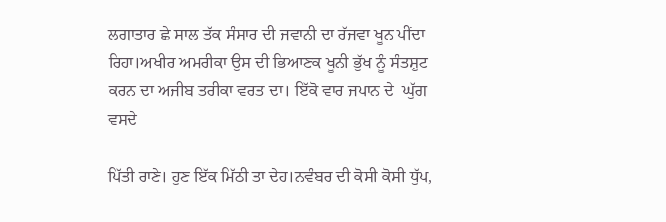ਲਗਾਤਾਰ ਛੇ ਸਾਲ ਤੱਕ ਸੰਸਾਰ ਦੀ ਜਵਾਨੀ ਦਾ ਰੱਜਵਾ ਖੂਨ ਪੀਂਦਾ ਰਿਹਾ।ਅਖੀਰ ਅਮਰੀਕਾ ਉਸ ਦੀ ਭਿਆਣਕ ਖੂਨੀ ਭੁੱਖ ਨੂੰ ਸੰਤਸ਼ੁਟ ਕਰਨ ਦਾ ਅਜੀਬ ਤਰੀਕਾ ਵਰਤ ਦਾ। ਇੱਕੋ ਵਾਰ ਜਪਾਨ ਦੇ  ਘੁੱਗ ਵਸਦੇ

ਪਿੱਤੀ ਰਾਣੇ। ਹੁਣ ਇੱਕ ਮਿੱਠੀ ਤਾ ਦੇਹ।ਨਵੰਬਰ ਦੀ ਕੋਸੀ ਕੋਸੀ ਧੁੱਪ,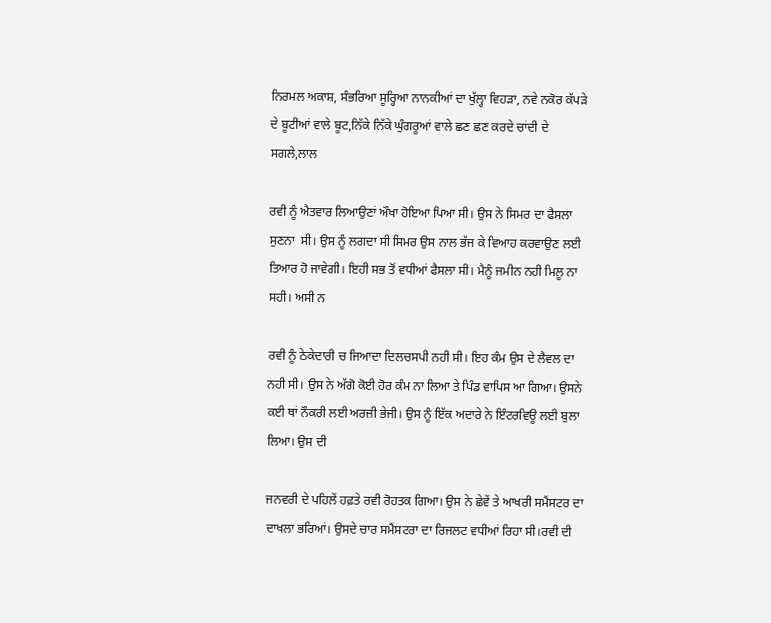ਨਿਰਮਲ ਅਕਾਸ਼, ਸੰਭਰਿਆ ਸੂਰ੍ਹਿਆ ਨਾਨਕੀਆਂ ਦਾ ਖੁੱਲ੍ਹਾ ਵਿਹੜਾ, ਨਵੇ ਨਕੋਰ ਕੱਪੜੇ ਦੇ ਬੂਟੀਆਂ ਵਾਲੇ ਬੂਟ,ਨਿੱਕੇ ਨਿੱਕੇ ਘੁੰਗਰੂਆਂ ਵਾਲੇ ਛਣ ਛਣ ਕਰਦੇ ਚਾਂਦੀ ਦੇ ਸਗਲੇ,ਲਾਲ

ਰਵੀ ਨੂੰ ਐਤਵਾਰ ਲਿਆਉਣਾਂ ਔਖਾ ਹੋਇਆ ਪਿਆ ਸੀ। ਉਸ ਨੇ ਸਿਮਰ ਦਾ ਫੈਸਲਾ ਸੁਣਨਾ  ਸੀ। ਉਸ ਨੂੰ ਲਗਦਾ ਸੀ ਸਿਮਰ ਉਸ ਨਾਲ ਭੱਜ ਕੇ ਵਿਆਹ ਕਰਵਾਉਣ ਲਈ ਤਿਆਰ ਹੋ ਜਾਵੇਗੀ। ਇਹੀ ਸਭ ਤੋਂ ਵਧੀਆਂ ਫੈਸਲਾ ਸੀ। ਮੈਨੂੰ ਜਮੀਨ ਨਹੀ ਮਿਲੂ ਨਾ ਸਹੀ। ਅਸੀ ਨ

ਰਵੀ ਨੂੰ ਠੇਕੇਦਾਰੀ ਚ ਜਿਆਦਾ ਦਿਲਚਸਪੀ ਨਹੀ ਸੀ। ਇਹ ਕੰਮ ਉਸ ਦੇ ਲੈਵਲ ਦਾ ਨਹੀ ਸੀ। ਉਸ ਨੇ ਅੱਗੋ ਕੋਈ ਹੋਰ ਕੰਮ ਨਾ ਲਿਆ ਤੇ ਪਿੰਡ ਵਾਪਿਸ ਆ ਗਿਆ। ਉਸਨੇ ਕਈ ਥਾਂ ਨੌਕਰੀ ਲਈ ਅਰਜ਼ੀ ਭੇਜੀ। ਉਸ ਨੂੰ ਇੱਕ ਅਦਾਰੇ ਨੇ ਇੰਟਰਵਿਊ ਲਈ ਬੁਲਾ ਲਿਆ। ਉਸ ਦੀ

ਜਨਵਰੀ ਦੇ ਪਹਿਲੇਂ ਹਫ਼ਤੇ ਰਵੀ ਰੋਹਤਕ ਗਿਆ। ਉਸ ਨੇ ਛੇਵੇਂ ਤੇ ਆਖਰੀ ਸਮੈਂਸਟਰ ਦਾ ਦਾਖਲਾ ਭਰਿਆਂ। ਉਸਦੇ ਚਾਰ ਸਮੈਂਸਟਰਾ ਦਾ ਰਿਜਲਟ ਵਧੀਆਂ ਰਿਹਾ ਸੀ।ਰਵੀ ਦੀ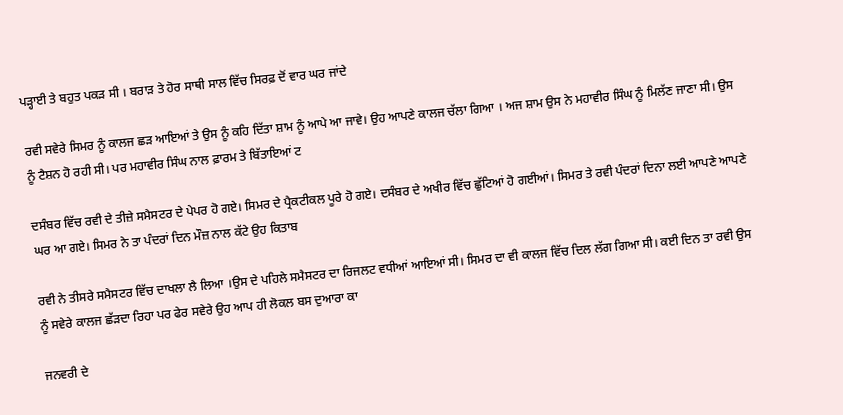ਪੜ੍ਹਾਈ ਤੇ ਬਹੁਤ ਪਕੜ ਸੀ । ਬਰਾੜ ਤੇ ਹੋਰ ਸਾਥੀ ਸਾਲ ਵਿੱਚ ਸਿਰਫ਼ ਦੋਂ ਵਾਰ ਘਰ ਜਾਂਦੇ

ਰਵੀ ਸਵੇਰੇ ਸਿਮਰ ਨੂੰ ਕਾਲਜ ਛੜ ਆਇਆਂ ਤੇ ਉਸ ਨੂੰ ਕਹਿ ਦਿੱਤਾ ਸ਼ਾਮ ਨੂੰ ਆਪੇ ਆ ਜਾਵੇ। ਉਹ ਆਪਣੇ ਕਾਲਜ ਚੱਲਾ ਗਿਆ । ਅਜ ਸ਼ਾਮ ਉਸ ਨੇ ਮਹਾਵੀਰ ਸਿੰਘ ਨੂੰ ਮਿਲੱਣ ਜਾਣਾ ਸੀ। ਉਸ ਨੂੰ ਟੈਸ਼ਨ ਹੋ ਰਹੀ ਸੀ। ਪਰ ਮਹਾਵੀਰ ਸਿੰਘ ਨਾਲ ਫ਼ਾਰਮ ਤੇ ਬਿੱਤਾਇਆਂ ਟ

ਦਸੰਬਰ ਵਿੱਚ ਰਵੀ ਦੇ ਤੀਜ਼ੇ ਸਮੈਸਟਰ ਦੇ ਪੇਪਰ ਹੋ ਗਏ। ਸਿਮਰ ਦੇ ਪ੍ਰੈਕਟੀਕਲ ਪੂਰੇ ਹੋ ਗਏ। ਦਸੰਬਰ ਦੇ ਅਖੀਰ ਵਿੱਚ ਛੁੱਟਿਆਂ ਹੋ ਗਈਆਂ। ਸਿਮਰ ਤੇ ਰਵੀ ਪੰਦਰਾਂ ਦਿਨਾ ਲਈ ਆਪਣੇ ਆਪਣੇ ਘਰ ਆ ਗਏ। ਸਿਮਰ ਨੇ ਤਾ ਪੰਦਰਾਂ ਦਿਨ ਮੌਜ਼ ਨਾਲ ਕੱਟੇ ਉਹ ਕਿਤਾਬ

ਰਵੀ ਨੇ ਤੀਸਰੇ ਸਮੈਸਟਰ ਵਿੱਚ ਦਾਖਲਾ ਲੈ ਲਿਆ ।ਉਸ ਦੇ ਪਹਿਲੇ ਸਮੈਸਟਰ ਦਾ ਰਿਜਲਟ ਵਧੀਆਂ ਆਇਆਂ ਸੀ। ਸਿਮਰ ਦਾ ਵੀ ਕਾਲਜ ਵਿੱਚ ਦਿਲ ਲੱਗ ਗਿਆ ਸੀ। ਕਈ ਦਿਨ ਤਾ ਰਵੀ ਉਸ ਨੂੰ ਸਵੇਰੇ ਕਾਲਜ ਛੱੜਦਾ ਰਿਹਾ ਪਰ ਫੇਰ ਸਵੇਰੇ ਉਹ ਆਪ ਹੀ ਲੋਕਲ ਬਸ ਦੁਆਰਾ ਕਾ

ਜਨਵਰੀ ਦੇ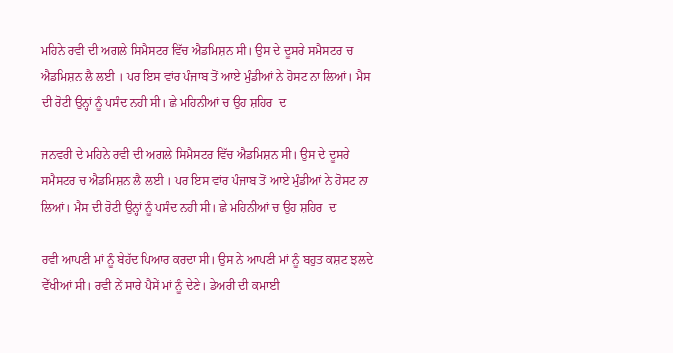ਮਹਿਨੇ ਰਵੀ ਦੀ ਅਗਲੇ ਸਿਮੈਸਟਰ ਵਿੱਚ ਐਡਮਿਸ਼ਨ ਸੀ। ਉਸ ਦੇ ਦੂਸਰੇ ਸਮੈਸਟਰ ਚ ਐਡਮਿਸ਼ਨ ਲੈ ਲਈ । ਪਰ ਇਸ ਵਾਂਰ ਪੰਜਾਬ ਤੋਂ ਆਏ ਮੁੰਡੀਆਂ ਨੇ ਹੋਸਟ ਨਾ ਲਿਆਂ। ਮੈਸ ਦੀ ਰੋਟੀ ਉਨ੍ਹਾਂ ਨੂੰ ਪਸੰਦ ਨਹੀ ਸੀ। ਛੇ ਮਹਿਨੀਆਂ ਚ ਉਹ ਸ਼ਹਿਰ  ਦ

ਜਨਵਰੀ ਦੇ ਮਹਿਨੇ ਰਵੀ ਦੀ ਅਗਲੇ ਸਿਮੈਸਟਰ ਵਿੱਚ ਐਡਮਿਸ਼ਨ ਸੀ। ਉਸ ਦੇ ਦੂਸਰੇ ਸਮੈਸਟਰ ਚ ਐਡਮਿਸ਼ਨ ਲੈ ਲਈ । ਪਰ ਇਸ ਵਾਂਰ ਪੰਜਾਬ ਤੋਂ ਆਏ ਮੁੰਡੀਆਂ ਨੇ ਹੋਸਟ ਨਾ ਲਿਆਂ। ਮੈਸ ਦੀ ਰੋਟੀ ਉਨ੍ਹਾਂ ਨੂੰ ਪਸੰਦ ਨਹੀ ਸੀ। ਛੇ ਮਹਿਨੀਆਂ ਚ ਉਹ ਸ਼ਹਿਰ  ਦ

ਰਵੀ ਆਪਣੀ ਮਾਂ ਨੂੰ ਬੇਹੱਦ ਪਿਆਰ ਕਰਦਾ ਸੀ। ਉਸ ਨੇ ਆਪਣੀ ਮਾਂ ਨੂੰ ਬਹੁਤ ਕਸ਼ਟ ਝਲਦੇ ਵੇੱਖੀਆਂ ਸੀ। ਰਵੀ ਨੇਂ ਸਾਰੇ ਪੈਸੇਂ ਮਾਂ ਨੂੰ ਦੇਣੇ। ਡੇਅਰੀ ਦੀ ਕਮਾਈ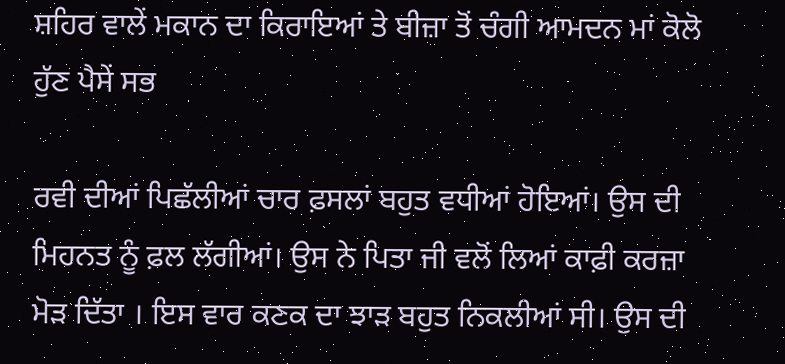ਸ਼ਹਿਰ ਵਾਲੇਂ ਮਕਾਨ ਦਾ ਕਿਰਾਇਆਂ ਤੇ ਬੀਜ਼ਾ ਤੋਂ ਚੰਗੀ ਆਮਦਨ ਮਾਂ ਕੋਲੋ ਹੁੱਣ ਪੈਸੇਂ ਸਭ

ਰਵੀ ਦੀਆਂ ਪਿਛੱਲੀਆਂ ਚਾਰ ਫ਼ਸਲਾਂ ਬਹੁਤ ਵਧੀਆਂ ਹੋਇਆਂ। ਉਸ ਦੀ ਮਿਹਨਤ ਨੂੰ ਫ਼ਲ ਲੱਗੀਆਂ। ਉਸ ਨੇ ਪਿਤਾ ਜੀ ਵਲੋਂ ਲਿਆਂ ਕਾਫ਼ੀ ਕਰਜ਼ਾ ਮੋੜ ਦਿੱਤਾ । ਇਸ ਵਾਰ ਕਣਕ ਦਾ ਝਾੜ ਬਹੁਤ ਨਿਕਲੀਆਂ ਸੀ। ਉਸ ਦੀ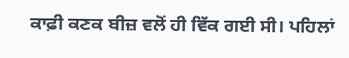ਕਾਫ਼ੀ ਕਣਕ ਬੀਜ਼ ਵਲੋਂ ਹੀ ਵਿੱਕ ਗਈ ਸੀ। ਪਹਿਲਾਂ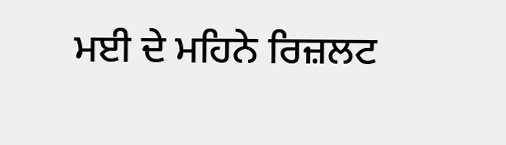ਮਈ ਦੇ ਮਹਿਨੇ ਰਿਜ਼ਲਟ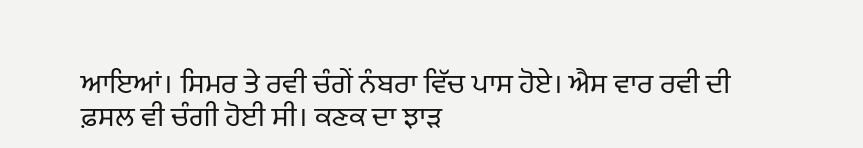ਆਇਆਂ। ਸਿਮਰ ਤੇ ਰਵੀ ਚੰਗੇਂ ਨੰਬਰਾ ਵਿੱਚ ਪਾਸ ਹੋਏ। ਐਸ ਵਾਰ ਰਵੀ ਦੀ ਫ਼ਸਲ ਵੀ ਚੰਗੀ ਹੋਈ ਸੀ। ਕਣਕ ਦਾ ਝਾੜ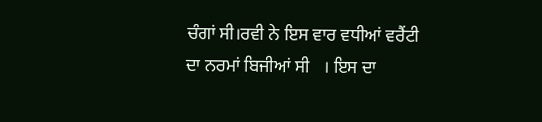ਚੰਗਾਂ ਸੀ।ਰਵੀ ਨੇ ਇਸ ਵਾਰ ਵਧੀਆਂ ਵਰੈਂਟੀ ਦਾ ਨਰਮਾਂ ਬਿਜੀਆਂ ਸੀ   । ਇਸ ਦਾ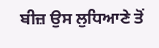ਬੀਜ਼ ਉਸ ਲੁਧਿਆਣੇ ਤੋਂ